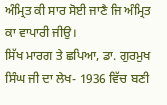ਅੰਮ੍ਰਿਤ ਕੀ ਸਾਰ ਸੋਈ ਜਾਣੈ ਜਿ ਅੰਮ੍ਰਿਤ ਕਾ ਵਾਪਾਰੀ ਜੀਉ।
ਸਿੱਖ ਮਾਰਗ ਤੇ ਛਪਿਆ, ਡਾ. ਗੁਰਮੁਖ ਸਿੰਘ ਜੀ ਦਾ ਲੇਖ- 1936 ਵਿੱਚ ਬਣੀ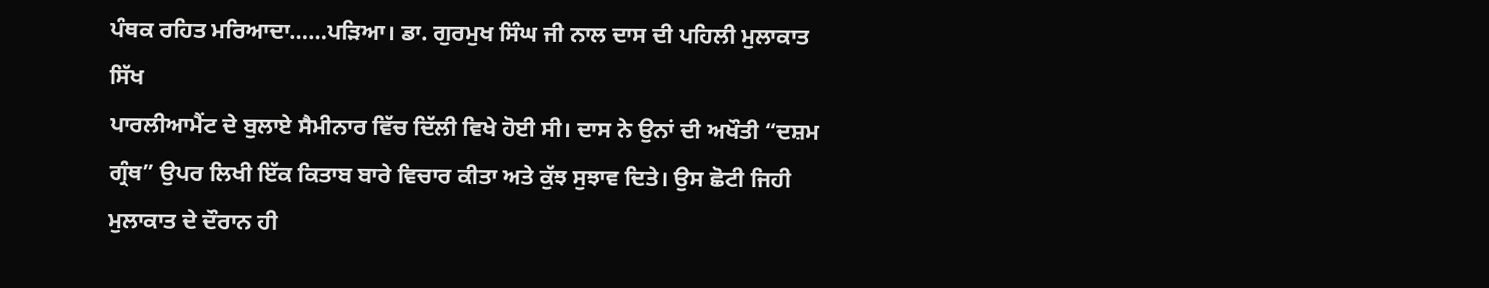ਪੰਥਕ ਰਹਿਤ ਮਰਿਆਦਾ……ਪੜਿਆ। ਡਾ. ਗੁਰਮੁਖ ਸਿੰਘ ਜੀ ਨਾਲ ਦਾਸ ਦੀ ਪਹਿਲੀ ਮੁਲਾਕਾਤ ਸਿੱਖ
ਪਾਰਲੀਆਮੈਂਟ ਦੇ ਬੁਲਾਏ ਸੈਮੀਨਾਰ ਵਿੱਚ ਦਿੱਲੀ ਵਿਖੇ ਹੋਈ ਸੀ। ਦਾਸ ਨੇ ਉਨਾਂ ਦੀ ਅਖੌਤੀ “ਦਸ਼ਮ
ਗ੍ਰੰਥ” ਉਪਰ ਲਿਖੀ ਇੱਕ ਕਿਤਾਬ ਬਾਰੇ ਵਿਚਾਰ ਕੀਤਾ ਅਤੇ ਕੁੱਝ ਸੁਝਾਵ ਦਿਤੇ। ਉਸ ਛੋਟੀ ਜਿਹੀ
ਮੁਲਾਕਾਤ ਦੇ ਦੌਰਾਨ ਹੀ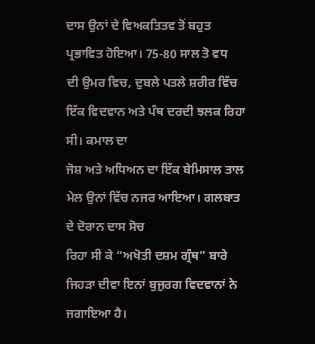ਦਾਸ ਉਨਾਂ ਦੇ ਵਿਅਕਤਿਤਵ ਤੋਂ ਬਹੁਤ ਪ੍ਰਭਾਵਿਤ ਹੋਇਆ। 75-80 ਸਾਲ ਤੋ ਵਧ
ਦੀ ਉਮਰ ਵਿਚ, ਦੁਬਲੇ ਪਤਲੇ ਸ਼ਰੀਰ ਵਿੱਚ ਇੱਕ ਵਿਦਵਾਨ ਅਤੇ ਪੰਥ ਦਰਦੀ ਝਲਕ ਰਿਹਾ ਸੀ। ਕਮਾਲ ਦਾ
ਜੋਸ਼ ਅਤੇ ਅਧਿਅਨ ਦਾ ਇੱਕ ਬੇਮਿਸਾਲ ਤਾਲ ਮੇਲ ਉਨਾਂ ਵਿੱਚ ਨਜਰ ਆਇਆ। ਗਲਬਾਤ ਦੇ ਦੋਰਾਨ ਦਾਸ ਸੋਚ
ਰਿਹਾ ਸੀ ਕੇ “ਅਖੋਤੀ ਦਸ਼ਮ ਗ੍ਰੰਥ” ਬਾਰੇ ਜਿਹੜਾ ਦੀਵਾ ਇਨਾਂ ਬੁਜੁਰਗ ਵਿਦਵਾਨਾਂ ਨੇ ਜਗਾਇਆ ਹੈ।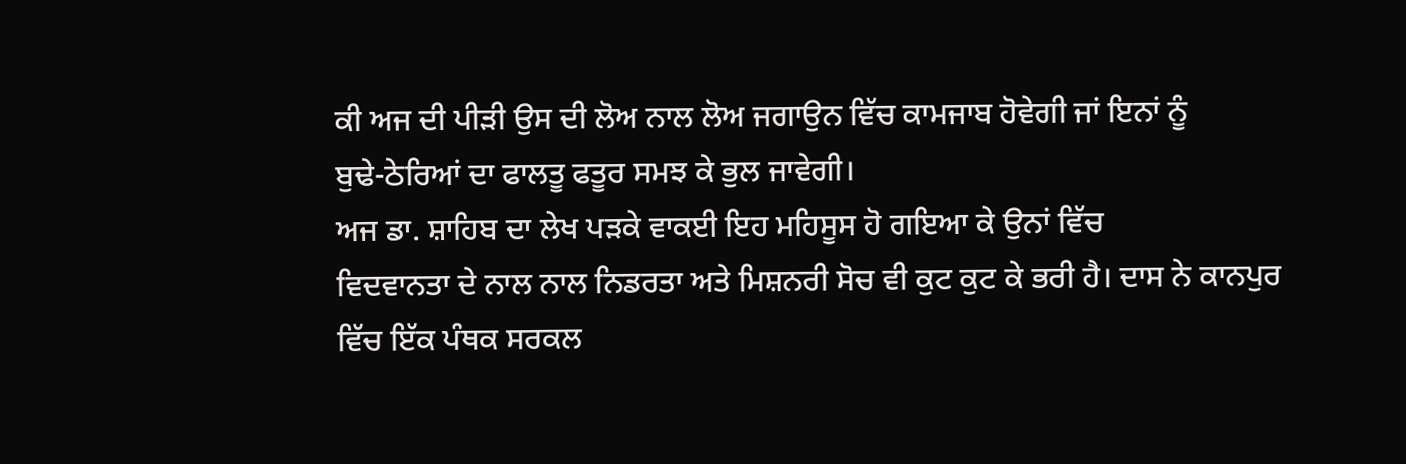ਕੀ ਅਜ ਦੀ ਪੀੜੀ ਉਸ ਦੀ ਲੋਅ ਨਾਲ ਲੋਅ ਜਗਾਉਨ ਵਿੱਚ ਕਾਮਜਾਬ ਹੋਵੇਗੀ ਜਾਂ ਇਨਾਂ ਨੂੰ
ਬੁਢੇ-ਠੇਰਿਆਂ ਦਾ ਫਾਲਤੂ ਫਤੂਰ ਸਮਝ ਕੇ ਭੁਲ ਜਾਵੇਗੀ।
ਅਜ ਡਾ. ਸ਼ਾਹਿਬ ਦਾ ਲੇਖ ਪੜਕੇ ਵਾਕਈ ਇਹ ਮਹਿਸੂਸ ਹੋ ਗਇਆ ਕੇ ਉਨਾਂ ਵਿੱਚ
ਵਿਦਵਾਨਤਾ ਦੇ ਨਾਲ ਨਾਲ ਨਿਡਰਤਾ ਅਤੇ ਮਿਸ਼ਨਰੀ ਸੋਚ ਵੀ ਕੁਟ ਕੁਟ ਕੇ ਭਰੀ ਹੈ। ਦਾਸ ਨੇ ਕਾਨਪੁਰ
ਵਿੱਚ ਇੱਕ ਪੰਥਕ ਸਰਕਲ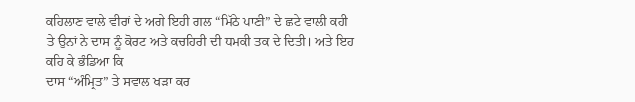ਕਹਿਲਾਣ ਵਾਲੇ ਵੀਰਾਂ ਦੇ ਅਗੇ ਇਹੀ ਗਲ “ਮਿੱਠੇ ਪਾਣੀ” ਦੇ ਛਟੇ ਵਾਲੀ ਕਹੀ
ਤੇ ਉਨਾਂ ਨੇ ਦਾਸ ਨੂੰ ਕੋਰਟ ਅਤੇ ਕਚਹਿਰੀ ਦੀ ਧਮਕੀ ਤਕ ਦੇ ਦਿਤੀ। ਅਤੇ ਇਹ ਕਹਿ ਕੇ ਭੰਡਿਆ ਕਿ
ਦਾਸ “ਅੰਮ੍ਰਿਤ” ਤੇ ਸਵਾਲ ਖੜਾ ਕਰ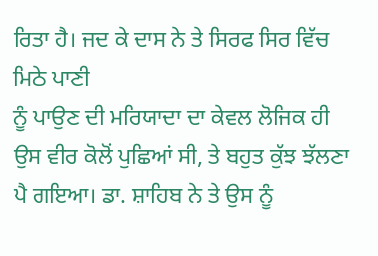ਰਿਤਾ ਹੈ। ਜਦ ਕੇ ਦਾਸ ਨੇ ਤੇ ਸਿਰਫ ਸਿਰ ਵਿੱਚ ਮਿਠੇ ਪਾਣੀ
ਨੂੰ ਪਾਉਣ ਦੀ ਮਰਿਯਾਦਾ ਦਾ ਕੇਵਲ ਲੋਜਿਕ ਹੀ ਉਸ ਵੀਰ ਕੋਲੋਂ ਪੁਛਿਆਂ ਸੀ, ਤੇ ਬਹੁਤ ਕੁੱਝ ਝੱਲਣਾ
ਪੈ ਗਇਆ। ਡਾ. ਸ਼ਾਹਿਬ ਨੇ ਤੇ ਉਸ ਨੂੰ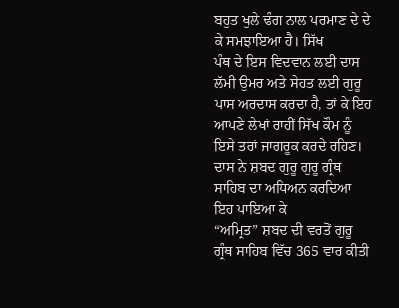ਬਹੁਤ ਖੁਲੇ ਢੰਗ ਨਾਲ ਪਰਮਾਣ ਦੇ ਦੇ ਕੇ ਸਮਝਾਇਆ ਹੈ। ਸਿੱਖ
ਪੰਥ ਦੇ ਇਸ ਵਿਦਵਾਨ ਲਈ ਦਾਸ ਲੱਮੀ ਉਮਰ ਅਤੇ ਸੇਹਤ ਲਈ ਗੁਰੂ ਪਾਸ ਅਰਦਾਸ ਕਰਦਾ ਹੈ, ਤਾਂ ਕੇ ਇਹ
ਆਪਣੇ ਲੇਖਾਂ ਰਾਹੀਂ ਸਿੱਖ ਕੌਮ ਨੂੰ ਇਸੇ ਤਰਾਂ ਜਾਗਰੂਕ ਕਰਦੇ ਰਹਿਣ।
ਦਾਸ ਨੇ ਸ਼ਬਦ ਗੁਰੂ ਗੁਰੂ ਗ੍ਰੰਥ ਸਾਹਿਬ ਦਾ ਅਧਿਅਨ ਕਰਦਿਆ ਇਹ ਪਾਇਆ ਕੇ
“ਅਮ੍ਰਿਤ” ਸ਼ਬਦ ਦੀ ਵਰਤੋਂ ਗੁਰੂ ਗ੍ਰੰਥ ਸਾਹਿਬ ਵਿੱਚ 365 ਵਾਰ ਕੀਤੀ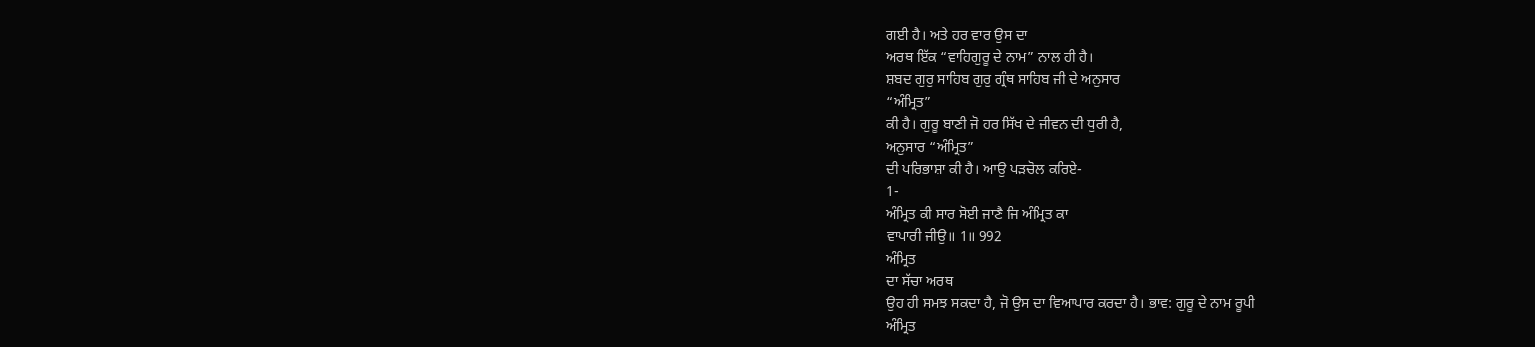ਗਈ ਹੈ। ਅਤੇ ਹਰ ਵਾਰ ਉਸ ਦਾ
ਅਰਥ ਇੱਕ “ਵਾਹਿਗੁਰੂ ਦੇ ਨਾਮ” ਨਾਲ ਹੀ ਹੈ।
ਸ਼ਬਦ ਗੁਰੁ ਸਾਹਿਬ ਗੁਰੁ ਗ੍ਰੰਥ ਸਾਹਿਬ ਜੀ ਦੇ ਅਨੁਸਾਰ
“ਅੰਮ੍ਰਿਤ”
ਕੀ ਹੈ। ਗੁਰੂ ਬਾਣੀ ਜੋ ਹਰ ਸਿੱਖ ਦੇ ਜੀਵਨ ਦੀ ਧੁਰੀ ਹੈ,
ਅਨੁਸਾਰ “ਅੰਮ੍ਰਿਤ”
ਦੀ ਪਰਿਭਾਸ਼ਾ ਕੀ ਹੈ। ਆਉ ਪੜਚੋਲ ਕਰਿਏ-
1-
ਅੰਮ੍ਰਿਤ ਕੀ ਸਾਰ ਸੋਈ ਜਾਣੈ ਜਿ ਅੰਮ੍ਰਿਤ ਕਾ
ਵਾਪਾਰੀ ਜੀਉ॥ 1॥ 992
ਅੰਮ੍ਰਿਤ
ਦਾ ਸੱਚਾ ਅਰਥ
ਉਹ ਹੀ ਸਮਝ ਸਕਦਾ ਹੈ, ਜੋ ਉਸ ਦਾ ਵਿਆਪਾਰ ਕਰਦਾ ਹੈ। ਭਾਵ: ਗੁਰੂ ਦੇ ਨਾਮ ਰੂਪੀ
ਅੰਮ੍ਰਿਤ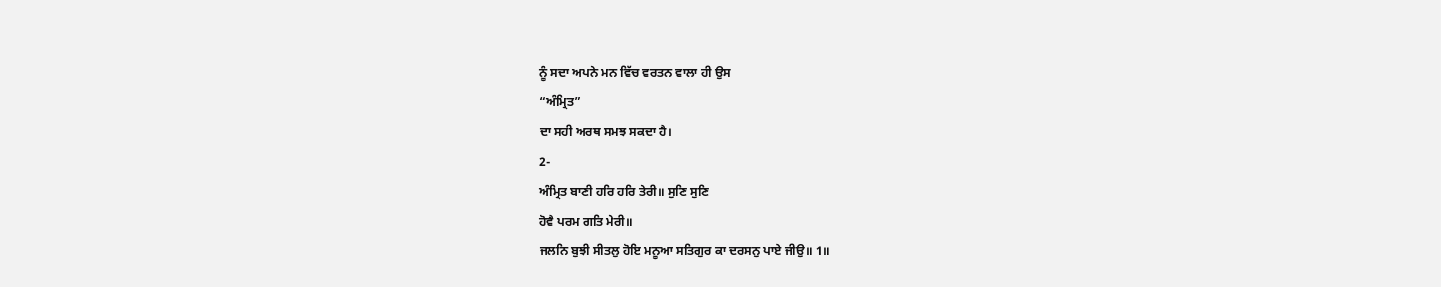ਨੂੰ ਸਦਾ ਅਪਨੇ ਮਨ ਵਿੱਚ ਵਰਤਨ ਵਾਲਾ ਹੀ ਉਸ
“ਅੰਮ੍ਰਿਤ”
ਦਾ ਸਹੀ ਅਰਥ ਸਮਝ ਸਕਦਾ ਹੈ।
2-
ਅੰਮ੍ਰਿਤ ਬਾਣੀ ਹਰਿ ਹਰਿ ਤੇਰੀ॥ ਸੁਣਿ ਸੁਣਿ
ਹੋਵੈ ਪਰਮ ਗਤਿ ਮੇਰੀ॥
ਜਲਨਿ ਬੁਝੀ ਸੀਤਲੁ ਹੋਇ ਮਨੂਆ ਸਤਿਗੁਰ ਕਾ ਦਰਸਨੁ ਪਾਏ ਜੀਉ॥ 1॥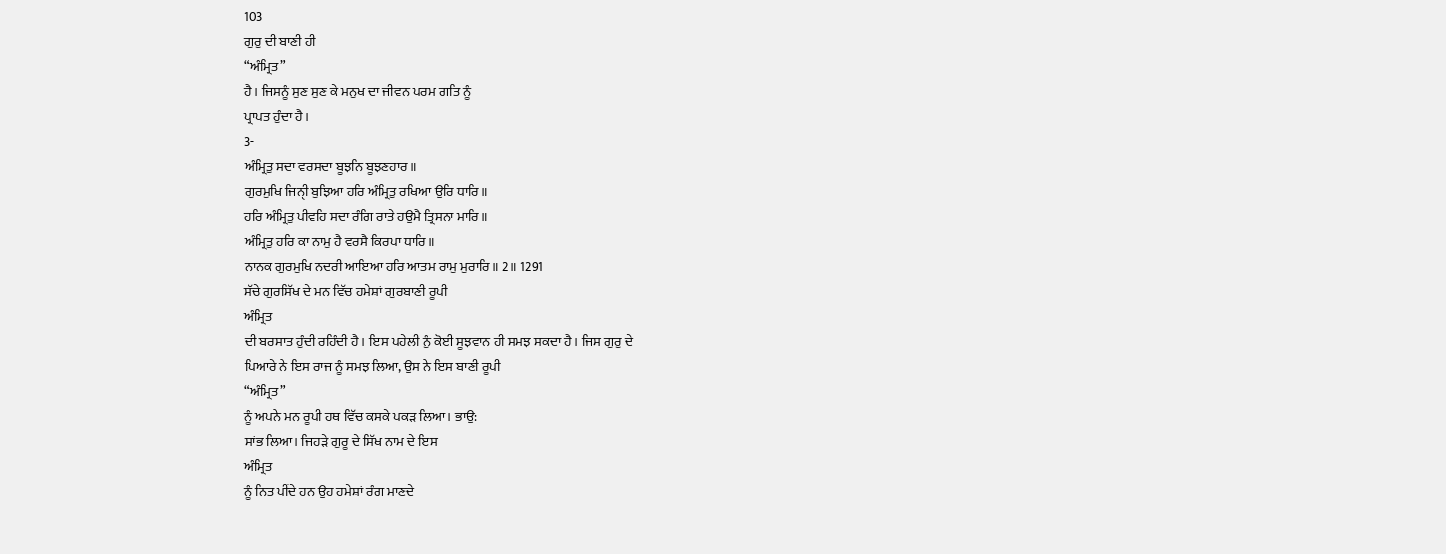103
ਗੁਰੁ ਦੀ ਬਾਣੀ ਹੀ
“ਅੰਮ੍ਰਿਤ”
ਹੈ। ਜਿਸਨੂੰ ਸੁਣ ਸੁਣ ਕੇ ਮਨੁਖ ਦਾ ਜੀਵਨ ਪਰਮ ਗਤਿ ਨੂੰ
ਪ੍ਰਾਪਤ ਹੁੰਦਾ ਹੈ।
3-
ਅੰਮ੍ਰਿਤੁ ਸਦਾ ਵਰਸਦਾ ਬੂਝਨਿ ਬੂਝਣਹਾਰ॥
ਗੁਰਮੁਖਿ ਜਿਨੀੑ ਬੁਝਿਆ ਹਰਿ ਅੰਮ੍ਰਿਤੁ ਰਖਿਆ ਉਰਿ ਧਾਰਿ॥
ਹਰਿ ਅੰਮ੍ਰਿਤੁ ਪੀਵਹਿ ਸਦਾ ਰੰਗਿ ਰਾਤੇ ਹਉਮੈ ਤ੍ਰਿਸਨਾ ਮਾਰਿ॥
ਅੰਮ੍ਰਿਤੁ ਹਰਿ ਕਾ ਨਾਮੁ ਹੈ ਵਰਸੈ ਕਿਰਪਾ ਧਾਰਿ॥
ਨਾਨਕ ਗੁਰਮੁਖਿ ਨਦਰੀ ਆਇਆ ਹਰਿ ਆਤਮ ਰਾਮੁ ਮੁਰਾਰਿ॥ 2॥ 1291
ਸੱਚੇ ਗੁਰਸਿੱਖ ਦੇ ਮਨ ਵਿੱਚ ਹਮੇਸ਼ਾਂ ਗੁਰਬਾਣੀ ਰੂਪੀ
ਅੰਮ੍ਰਿਤ
ਦੀ ਬਰਸਾਤ ਹੁੰਦੀ ਰਹਿੰਦੀ ਹੈ। ਇਸ ਪਹੇਲੀ ਨੁੰ ਕੋਈ ਸੂਝਵਾਨ ਹੀ ਸਮਝ ਸਕਦਾ ਹੈ। ਜਿਸ ਗੁਰੁ ਦੇ
ਪਿਆਰੇ ਨੇ ਇਸ ਰਾਜ ਨੂੰ ਸਮਝ ਲਿਆ, ਉਸ ਨੇ ਇਸ ਬਾਣੀ ਰੂਪੀ
“ਅੰਮ੍ਰਿਤ”
ਨੂੰ ਅਪਨੇ ਮਨ ਰੂਪੀ ਹਥ ਵਿੱਚ ਕਸਕੇ ਪਕੜ ਲਿਆ। ਭਾਉ:
ਸਾਂਭ ਲਿਆ। ਜਿਹੜੇ ਗੁਰੂ ਦੇ ਸਿੱਖ ਨਾਮ ਦੇ ਇਸ
ਅੰਮ੍ਰਿਤ
ਨੂੰ ਨਿਤ ਪੀਂਦੇ ਹਨ ਉਹ ਹਮੇਸ਼ਾਂ ਰੰਗ ਮਾਣਦੇ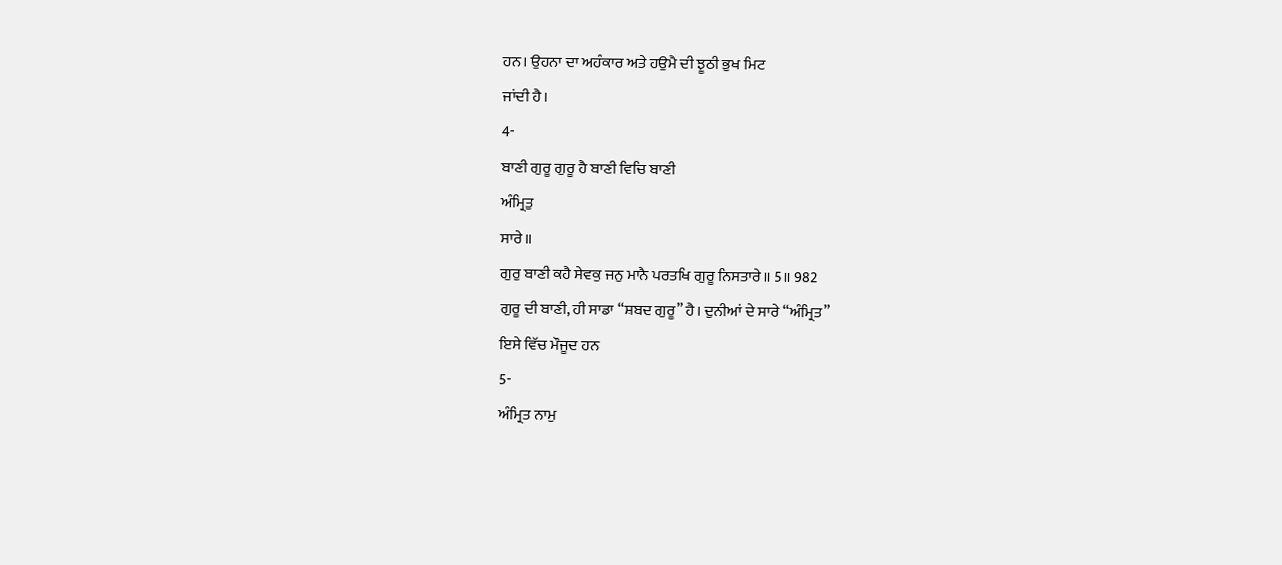ਹਨ। ਉਹਨਾ ਦਾ ਅਹੰਕਾਰ ਅਤੇ ਹਉਮੈ ਦੀ ਝੂਠੀ ਭੁਖ ਮਿਟ
ਜਾਂਦੀ ਹੈ।
4-
ਬਾਣੀ ਗੁਰੂ ਗੁਰੂ ਹੈ ਬਾਣੀ ਵਿਚਿ ਬਾਣੀ
ਅੰਮ੍ਰਿਤੁ
ਸਾਰੇ॥
ਗੁਰੁ ਬਾਣੀ ਕਹੈ ਸੇਵਕੁ ਜਨੁ ਮਾਨੈ ਪਰਤਖਿ ਗੁਰੂ ਨਿਸਤਾਰੇ॥ 5॥ 982
ਗੁਰੂ ਦੀ ਬਾਣੀ, ਹੀ ਸਾਡਾ “ਸ਼ਬਦ ਗੁਰੂ” ਹੈ। ਦੁਨੀਆਂ ਦੇ ਸਾਰੇ “ਅੰਮ੍ਰਿਤ”
ਇਸੇ ਵਿੱਚ ਮੌਜੂਦ ਹਨ
5-
ਅੰਮ੍ਰਿਤ ਨਾਮੁ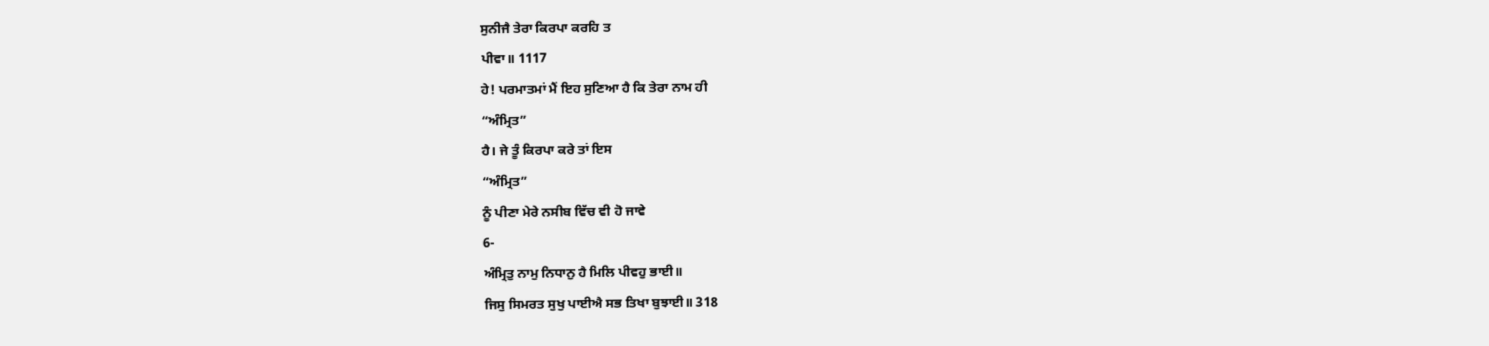ਸੁਨੀਜੈ ਤੇਰਾ ਕਿਰਪਾ ਕਰਹਿ ਤ
ਪੀਵਾ॥ 1117
ਹੇ! ਪਰਮਾਤਮਾਂ ਮੈਂ ਇਹ ਸੁਣਿਆ ਹੈ ਕਿ ਤੇਰਾ ਨਾਮ ਹੀ
“ਅੰਮ੍ਰਿਤ”
ਹੈ। ਜੇ ਤੂੰ ਕਿਰਪਾ ਕਰੇ ਤਾਂ ਇਸ
“ਅੰਮ੍ਰਿਤ”
ਨੂੰ ਪੀਣਾ ਮੇਰੇ ਨਸੀਬ ਵਿੱਚ ਵੀ ਹੋ ਜਾਵੇ
6-
ਅੰਮ੍ਰਿਤੁ ਨਾਮੁ ਨਿਧਾਨੁ ਹੈ ਮਿਲਿ ਪੀਵਹੁ ਭਾਈ॥
ਜਿਸੁ ਸਿਮਰਤ ਸੁਖੁ ਪਾਈਐ ਸਭ ਤਿਖਾ ਬੁਝਾਈ॥ 318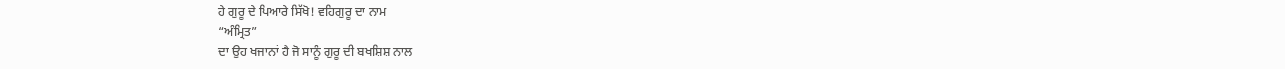ਹੇ ਗੁਰੂ ਦੇ ਪਿਆਰੇ ਸਿੱਖੋ! ਵਹਿਗੁਰੂ ਦਾ ਨਾਮ
“ਅੰਮ੍ਰਿਤ”
ਦਾ ਉਹ ਖਜਾਨਾਂ ਹੈ ਜੋ ਸਾਨੂੰ ਗੁਰੂ ਦੀ ਬਖਸ਼ਿਸ਼ ਨਾਲ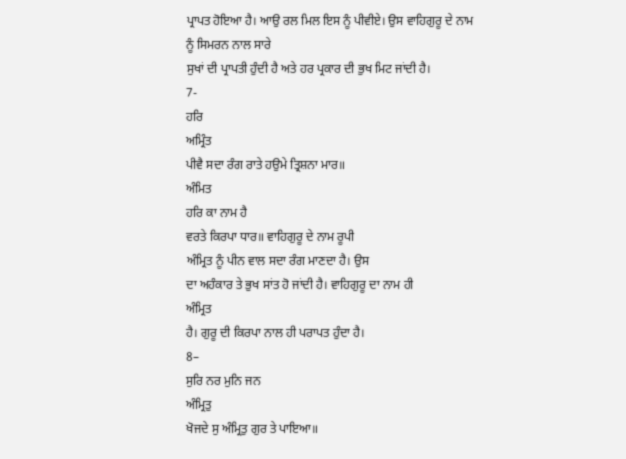ਪ੍ਰਾਪਤ ਹੋਇਆ ਹੈ। ਆਉ ਰਲ ਮਿਲ ਇਸ ਨੂੰ ਪੀਵੀਏ। ਉਸ ਵਾਹਿਗੁਰੂ ਦੇ ਨਾਮ ਨੂੰ ਸਿਮਰਨ ਨਾਲ ਸਾਰੇ
ਸੁਖਾਂ ਦੀ ਪ੍ਰਾਪਤੀ ਹੁੰਦੀ ਹੈ ਅਤੇ ਹਰ ਪ੍ਰਕਾਰ ਦੀ ਭੁਖ ਮਿਟ ਜਾਂਦੀ ਹੈ।
7-
ਹਰਿ
ਅਮ੍ਰਿੰਤ
ਪੀਵੈ ਸਦਾ ਰੰਗ ਰਾਤੇ ਹਉਮੇ ਤ੍ਰਿਸ਼ਨਾ ਮਾਰ॥
ਅੰਮਿਤ
ਹਰਿ ਕਾ ਨਾਮ ਹੈ
ਵਰਤੇ ਕਿਰਪਾ ਧਾਰ॥ ਵਾਹਿਗੁਰੂ ਦੇ ਨਾਮ ਰੂਪੀ
ਅੰਮ੍ਰਿਤ ਨੂੰ ਪੀਨ ਵਾਲ ਸਦਾ ਰੰਗ ਮਾਣਦਾ ਹੈ। ਉਸ
ਦਾ ਅਹੰਕਾਰ ਤੇ ਭੁਖ ਸਾਂਤ ਹੋ ਜਾਂਦੀ ਹੈ। ਵਾਹਿਗੁਰੂ ਦਾ ਨਾਮ ਹੀ
ਅੰਮ੍ਰਿਤ
ਹੈ। ਗੁਰੂ ਦੀ ਕਿਰਪਾ ਨਾਲ ਹੀ ਪਰਾਪਤ ਹੁੰਦਾ ਹੈ।
8–
ਸੁਰਿ ਨਰ ਮੁਨਿ ਜਨ
ਅੰਮ੍ਰਿਤੁ
ਖੋਜਦੇ ਸੁ ਅੰਮ੍ਰਿਤੁ ਗੁਰ ਤੇ ਪਾਇਆ॥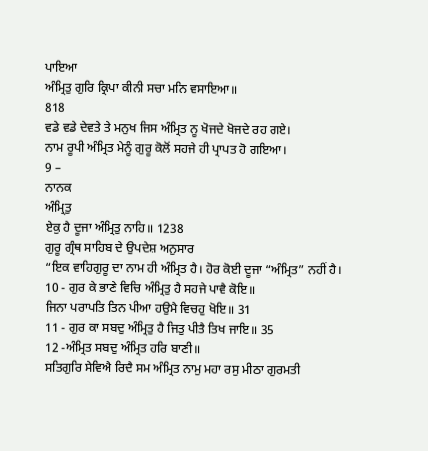ਪਾਇਆ
ਅੰਮ੍ਰਿਤੁ ਗੁਰਿ ਕ੍ਰਿਪਾ ਕੀਨੀ ਸਚਾ ਮਨਿ ਵਸਾਇਆ॥
818
ਵਡੇ ਵਡੇ ਦੇਵਤੇ ਤੇ ਮਨੁਖ ਜਿਸ ਅੰਮ੍ਰਿਤ ਨੂ ਖੋਜਦੇ ਖੋਜਦੇ ਰਹ ਗਏ।
ਨਾਮ ਰੂਪੀ ਅੰਮ੍ਰਿਤ ਮੇਨੂੰ ਗੁਰੂ ਕੋਲੋਂ ਸਹਜੇ ਹੀ ਪ੍ਰਾਪਤ ਹੋ ਗਇਆ।
9 –
ਨਾਨਕ
ਅੰਮ੍ਰਿਤੁ
ਏਕੁ ਹੈ ਦੂਜਾ ਅੰਮ੍ਰਿਤੁ ਨਾਹਿ॥ 1238
ਗੁਰੂ ਗ੍ਰੰਥ ਸਾਹਿਬ ਦੇ ਉਪਦੇਸ਼ ਅਨੁਸਾਰ
“ਇਕ ਵਾਹਿਗੁਰੂ ਦਾ ਨਾਮ ਹੀ ਅੰਮ੍ਰਿਤ ਹੈ। ਹੋਰ ਕੋਈ ਦੂਜਾ “ਅੰਮ੍ਰਿਤ” ਨਹੀਂ ਹੈ।
10 - ਗੁਰ ਕੇ ਭਾਣੇ ਵਿਚਿ ਅੰਮ੍ਰਿਤੁ ਹੈ ਸਹਜੇ ਪਾਵੈ ਕੋਇ॥
ਜਿਨਾ ਪਰਾਪਤਿ ਤਿਨ ਪੀਆ ਹਉਮੈ ਵਿਚਹੁ ਖੋਇ॥ 31
11 - ਗੁਰ ਕਾ ਸਬਦੁ ਅੰਮ੍ਰਿਤੁ ਹੈ ਜਿਤੁ ਪੀਤੈ ਤਿਖ ਜਾਇ॥ 35
12 -ਅੰਮ੍ਰਿਤ ਸਬਦੁ ਅੰਮ੍ਰਿਤ ਹਰਿ ਬਾਣੀ॥
ਸਤਿਗੁਰਿ ਸੇਵਿਐ ਰਿਦੈ ਸਮ ਅੰਮ੍ਰਿਤ ਨਾਮੁ ਮਹਾ ਰਸੁ ਮੀਠਾ ਗੁਰਮਤੀ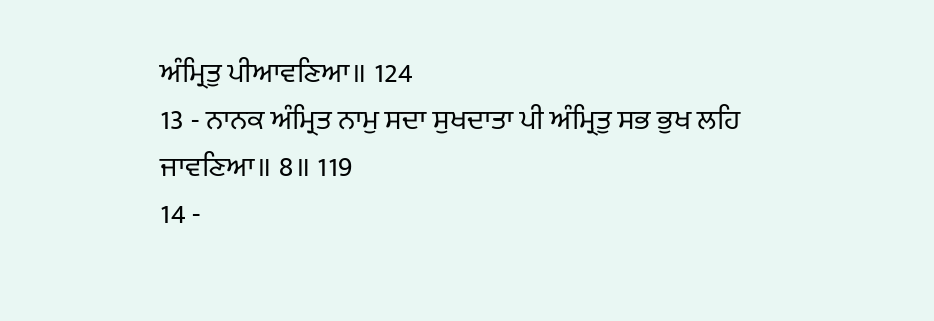ਅੰਮ੍ਰਿਤੁ ਪੀਆਵਣਿਆ॥ 124
13 - ਨਾਨਕ ਅੰਮ੍ਰਿਤ ਨਾਮੁ ਸਦਾ ਸੁਖਦਾਤਾ ਪੀ ਅੰਮ੍ਰਿਤੁ ਸਭ ਭੁਖ ਲਹਿ
ਜਾਵਣਿਆ॥ 8॥ 119
14 -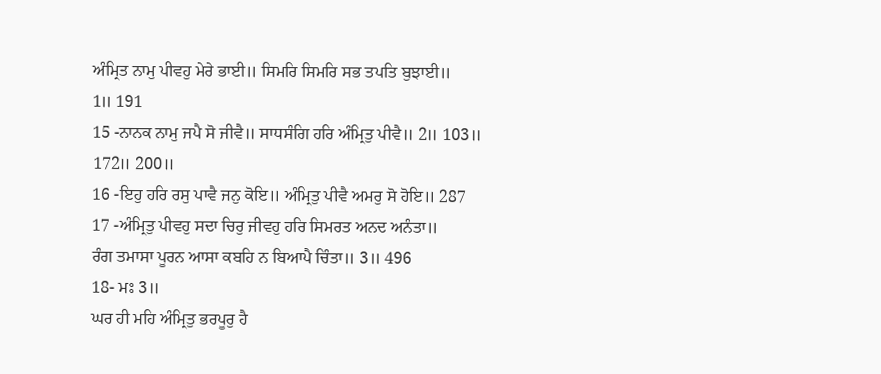ਅੰਮ੍ਰਿਤ ਨਾਮੁ ਪੀਵਹੁ ਮੇਰੇ ਭਾਈ॥ ਸਿਮਰਿ ਸਿਮਰਿ ਸਭ ਤਪਤਿ ਬੁਝਾਈ॥
1॥ 191
15 -ਨਾਨਕ ਨਾਮੁ ਜਪੈ ਸੋ ਜੀਵੈ॥ ਸਾਧਸੰਗਿ ਹਰਿ ਅੰਮ੍ਰਿਤੁ ਪੀਵੈ॥ 2॥ 103॥
172॥ 200॥
16 -ਇਹੁ ਹਰਿ ਰਸੁ ਪਾਵੈ ਜਨੁ ਕੋਇ॥ ਅੰਮ੍ਰਿਤੁ ਪੀਵੈ ਅਮਰੁ ਸੋ ਹੋਇ॥ 287
17 -ਅੰਮ੍ਰਿਤੁ ਪੀਵਹੁ ਸਦਾ ਚਿਰੁ ਜੀਵਹੁ ਹਰਿ ਸਿਮਰਤ ਅਨਦ ਅਨੰਤਾ॥
ਰੰਗ ਤਮਾਸਾ ਪੂਰਨ ਆਸਾ ਕਬਹਿ ਨ ਬਿਆਪੈ ਚਿੰਤਾ॥ 3॥ 496
18- ਮਃ 3॥
ਘਰ ਹੀ ਮਹਿ ਅੰਮ੍ਰਿਤੁ ਭਰਪੂਰੁ ਹੈ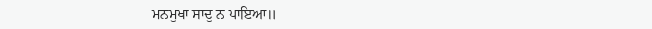ਮਨਮੁਖਾ ਸਾਦੁ ਨ ਪਾਇਆ॥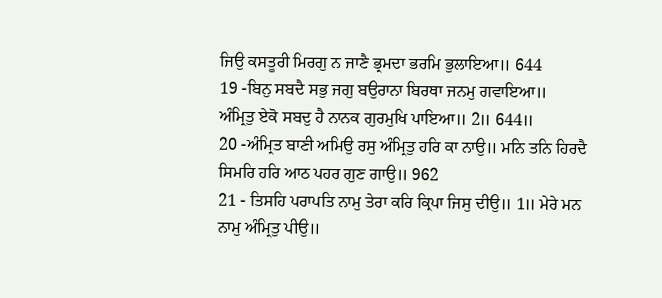ਜਿਉ ਕਸਤੂਰੀ ਮਿਰਗੁ ਨ ਜਾਣੈ ਭ੍ਰਮਦਾ ਭਰਮਿ ਭੁਲਾਇਆ॥ 644
19 -ਬਿਨੁ ਸਬਦੈ ਸਭੁ ਜਗੁ ਬਉਰਾਨਾ ਬਿਰਥਾ ਜਨਮੁ ਗਵਾਇਆ॥
ਅੰਮ੍ਰਿਤੁ ਏਕੋ ਸਬਦੁ ਹੈ ਨਾਨਕ ਗੁਰਮੁਖਿ ਪਾਇਆ॥ 2॥ 644॥
20 -ਅੰਮ੍ਰਿਤ ਬਾਣੀ ਅਮਿਉ ਰਸੁ ਅੰਮ੍ਰਿਤੁ ਹਰਿ ਕਾ ਨਾਉ॥ ਮਨਿ ਤਨਿ ਹਿਰਦੈ
ਸਿਮਰਿ ਹਰਿ ਆਠ ਪਹਰ ਗੁਣ ਗਾਉ॥ 962
21 - ਤਿਸਹਿ ਪਰਾਪਤਿ ਨਾਮੁ ਤੇਰਾ ਕਰਿ ਕ੍ਰਿਪਾ ਜਿਸੁ ਦੀਉ॥ 1॥ ਮੇਰੇ ਮਨ
ਨਾਮੁ ਅੰਮ੍ਰਿਤੁ ਪੀਉ॥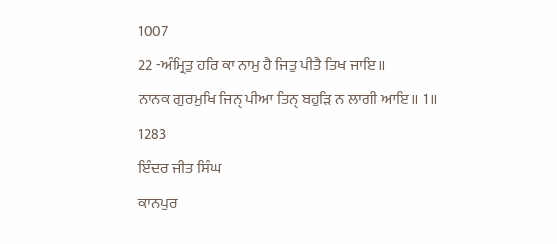1007
22 -ਅੰਮ੍ਰਿਤੁ ਹਰਿ ਕਾ ਨਾਮੁ ਹੈ ਜਿਤੁ ਪੀਤੈ ਤਿਖ ਜਾਇ॥
ਨਾਨਕ ਗੁਰਮੁਖਿ ਜਿਨੑ ਪੀਆ ਤਿਨੑ ਬਹੁੜਿ ਨ ਲਾਗੀ ਆਇ॥ 1॥ 1283
ਇੰਦਰ ਜੀਤ ਸਿੰਘ
ਕਾਨਪੁਰ